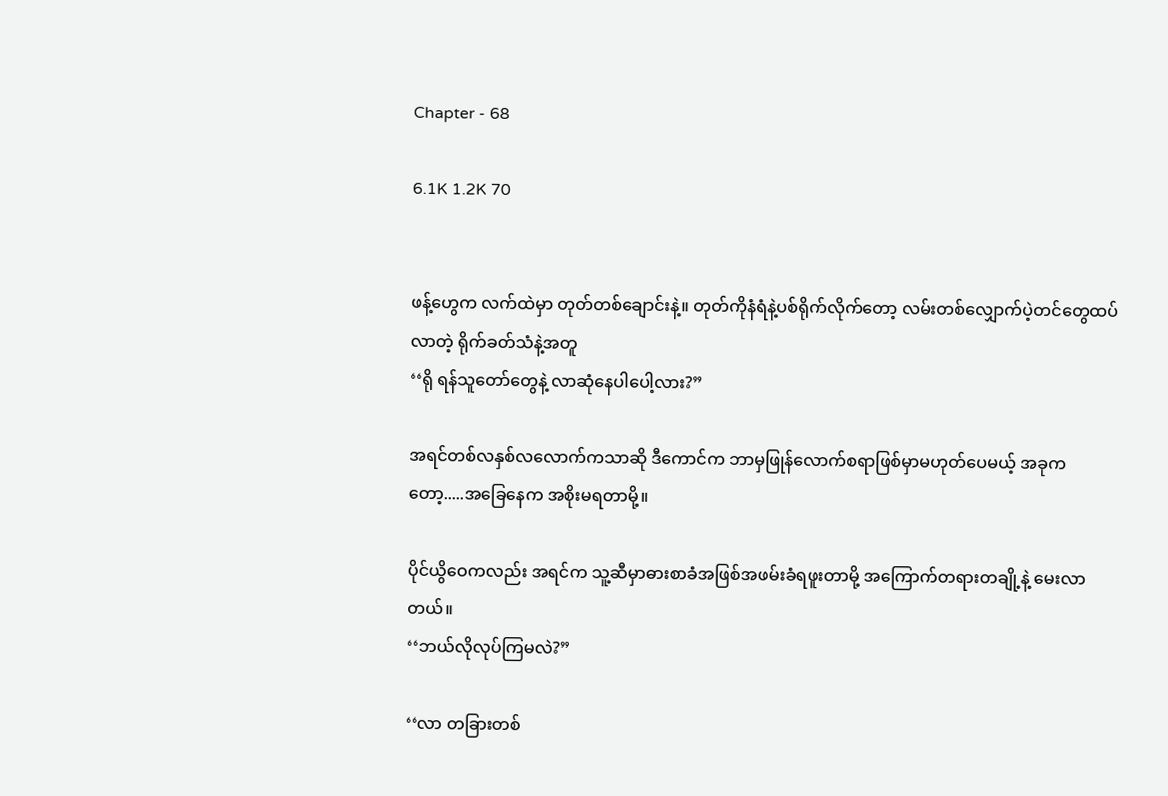Chapter - 68

6.1K 1.2K 70


ဖန့်ဟွေက လက်ထဲမှာ တုတ်တစ်ချောင်းနဲ့။ တုတ်ကိုနံရံနဲ့ပစ်ရိုက်လိုက်တော့ လမ်းတစ်လျှောက်ပဲ့တင်တွေထပ်လာတဲ့ ရိုက်ခတ်သံနဲ့အတူ
‘‘ရို ရန်သူတော်တွေနဲ့ လာဆုံနေပါပေါ့လား?”

အရင်တစ်လနှစ်လလောက်ကသာဆို ဒီကောင်က ဘာမှဖြုန်လောက်စရာဖြစ်မှာမဟုတ်ပေမယ့် အခုကတော့.....အခြေနေက အစိုးမရတာမို့။

ပိုင်ယွိဝေကလည်း အရင်က သူ့ဆီမှာဓားစာခံအဖြစ်အဖမ်းခံရဖူးတာမို့ အကြောက်တရားတချို့နဲ့ မေးလာတယ်။
‘‘ဘယ်လိုလုပ်ကြမလဲ?”

‘‘လာ တခြားတစ်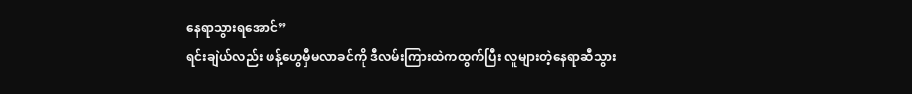နေရာသွားရအောင်”
ရင်းချဲယ်လည်း ဖန့်ဟွေမှီမလာခင်ကို ဒီလမ်းကြားထဲကထွက်ပြီး လူများတဲ့နေရာဆီသွား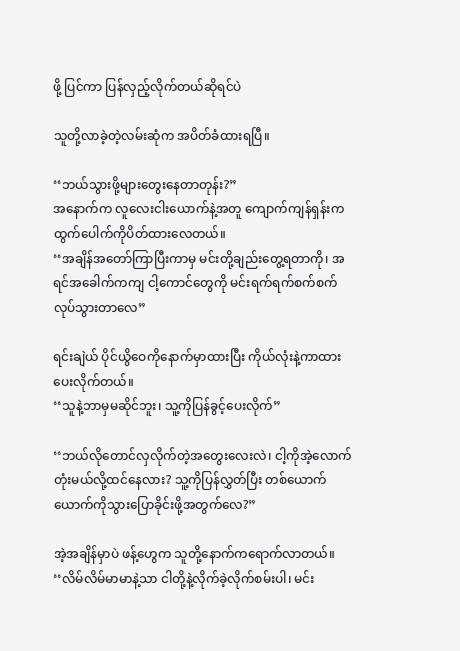ဖို့ ပြင်ကာ ပြန်လှည့်လိုက်တယ်ဆိုရင်ပဲ

သူတို့လာခဲ့တဲ့လမ်းဆုံက အပိတ်ခံထားရပြီ။

‘‘ဘယ်သွားဖို့များတွေးနေတာတုန်း?”
အနောက်က လူလေးငါးယောက်နဲ့အတူ ကျောက်ကျန်ရှန်းက ထွက်ပေါက်ကိုပိတ်ထားလေတယ်။
‘‘အချိန်အတော်ကြာပြီးကာမှ မင်းတို့ချည်းတွေ့ရတာကို၊ အရင်အခေါက်ကကျ ငါ့ကောင်တွေကို မင်းရက်ရက်စက်စက် လုပ်သွားတာလေ”

ရင်းချဲယ် ပိုင်ယွိဝေကိုနောက်မှာထားပြီး ကိုယ်လုံးနဲ့ကာထားပေးလိုက်တယ်။
‘‘သူနဲ့ဘာမှမဆိုင်ဘူး၊ သူ့ကိုပြန်ခွင့်‌ပေးလိုက်”

‘‘ဘယ်လိုတောင်လှလိုက်တဲ့အတွေးလေးလဲ၊ ငါ့ကိုအဲ့လောက်တုံးမယ်လို့ထင်နေလား? သူ့ကိုပြန်လွှတ်ပြီး တစ်ယောက်ယောက်ကိုသွားပြောခိုင်းဖို့အတွက်လေ?”

အဲ့အချိန်မှာပဲ ဖန့်ဟွေက သူတို့နောက်ကရောက်လာတယ်။
‘‘လိမ်လိမ်မာမာနဲ့သာ ငါတို့နဲ့လိုက်ခဲ့လိုက်စမ်းပါ၊ မင်း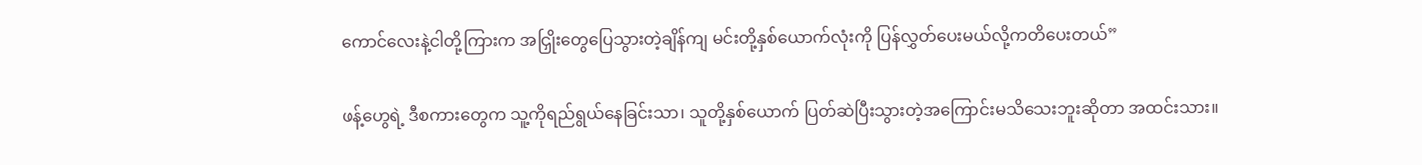ကောင်လေးနဲ့ငါတို့ကြားက အငြှိုးတွေပြေသွားတဲ့ချိန်ကျ မင်းတို့နှစ်ယောက်လုံးကို ပြန်လွှတ်ပေးမယ်လို့ကတိပေးတယ်”

ဖန့်ဟွေရဲ့ ဒီစကားတွေက သူ့ကိုရည်ရွယ်နေခြင်းသာ၊ သူတို့နှစ်‌ယောက် ပြတ်ဆဲပြီးသွားတဲ့အကြောင်းမသိသေးဘူးဆိုတာ အထင်းသား။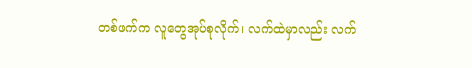တစ်ဖက်က လူတွေအုပ်စုလိုက်၊ လက်ထဲမှာလည်း လက်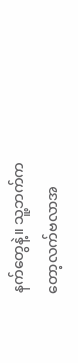နက်တွေနဲ့။ သူ့ဘက်ကတော့လက်ဗလာအ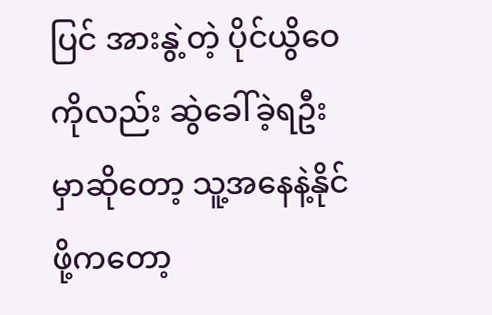ပြင် အားနွဲ့တဲ့ ပိုင်ယွိဝေကိုလည်း ဆွဲခေါ်‌ခဲ့ရဦးမှာဆိုတော့ သူ့အနေနဲ့နိုင်ဖို့ကတော့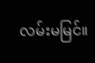လမ်းမမြင်။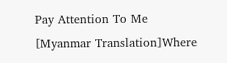Pay Attention To Me [Myanmar Translation]Where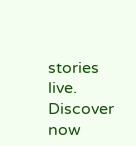stories live. Discover now